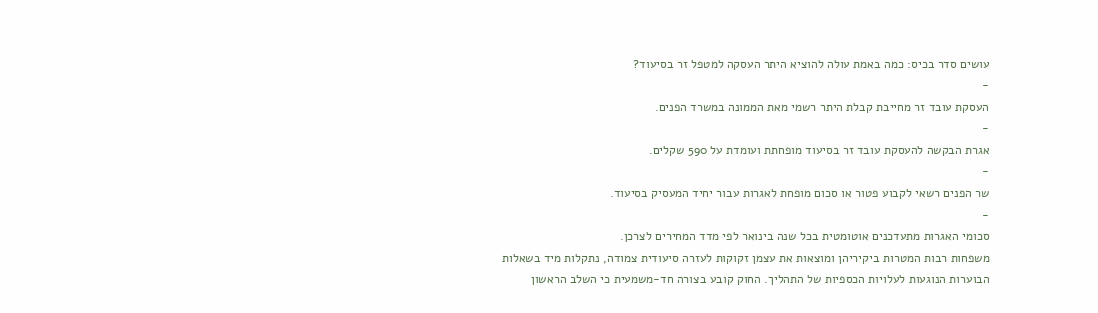עושים סדר בכיס: כמה באמת עולה להוציא היתר העסקה למטפל זר בסיעוד?
-
העסקת עובד זר מחייבת קבלת היתר רשמי מאת הממונה במשרד הפנים.
-
אגרת הבקשה להעסקת עובד זר בסיעוד מופחתת ועומדת על 590 שקלים.
-
שר הפנים רשאי לקבוע פטור או סכום מופחת לאגרות עבור יחיד המעסיק בסיעוד.
-
סכומי האגרות מתעדכנים אוטומטית בכל שנה בינואר לפי מדד המחירים לצרכן.
משפחות רבות המטרות ביקיריהן ומוצאות את עצמן זקוקות לעזרה סיעודית צמודה, נתקלות מיד בשאלות הבוערות הנוגעות לעלויות הכספיות של התהליך. החוק קובע בצורה חד-משמעית כי השלב הראשון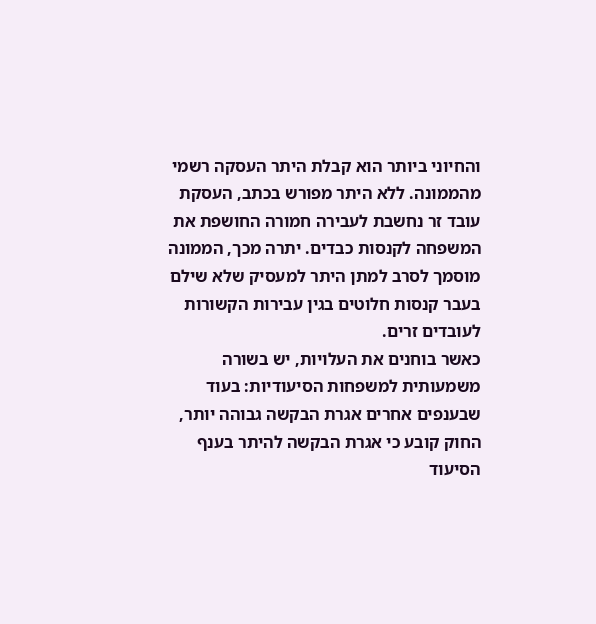והחיוני ביותר הוא קבלת היתר העסקה רשמי מהממונה. ללא היתר מפורש בכתב, העסקת עובד זר נחשבת לעבירה חמורה החושפת את המשפחה לקנסות כבדים. יתרה מכך, הממונה מוסמך לסרב למתן היתר למעסיק שלא שילם בעבר קנסות חלוטים בגין עבירות הקשורות לעובדים זרים.
כאשר בוחנים את העלויות, יש בשורה משמעותית למשפחות הסיעודיות: בעוד שבענפים אחרים אגרת הבקשה גבוהה יותר, החוק קובע כי אגרת הבקשה להיתר בענף הסיעוד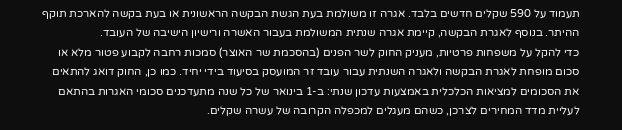תעמוד על 590 שקלים חדשים בלבד. אגרה זו משולמת בעת הגשת הבקשה הראשונית או בעת בקשה להארכת תוקף ההיתר. בנוסף לאגרת הבקשה, קיימת אגרה שנתית המשולמת בעבור האשרה ורישיון הישיבה של העובד.
כדי להקל על משפחות פרטיות, מעניק החוק לשר הפנים (בהסכמת שר האוצר) סמכות רחבה לקבוע פטור מלא או סכום מופחת לאגרת הבקשה ולאגרה השנתית עבור עובד זר המועסק בסיעוד בידי יחיד. כמו כן, החוק דואג להתאים את הסכומים למציאות הכלכלית באמצעות עדכון שנתי: ב-1 בינואר של כל שנה מתעדכנים סכומי האגרות בהתאם לעליית מדד המחירים לצרכן, כשהם מעגלים למכפלה הקרובה של עשרה שקלים.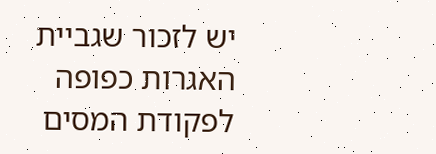יש לזכור שגביית האגרות כפופה לפקודת המסים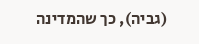(גביה), כך שהמדינה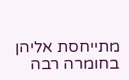מתייחסת אליהן בחומרה רבה